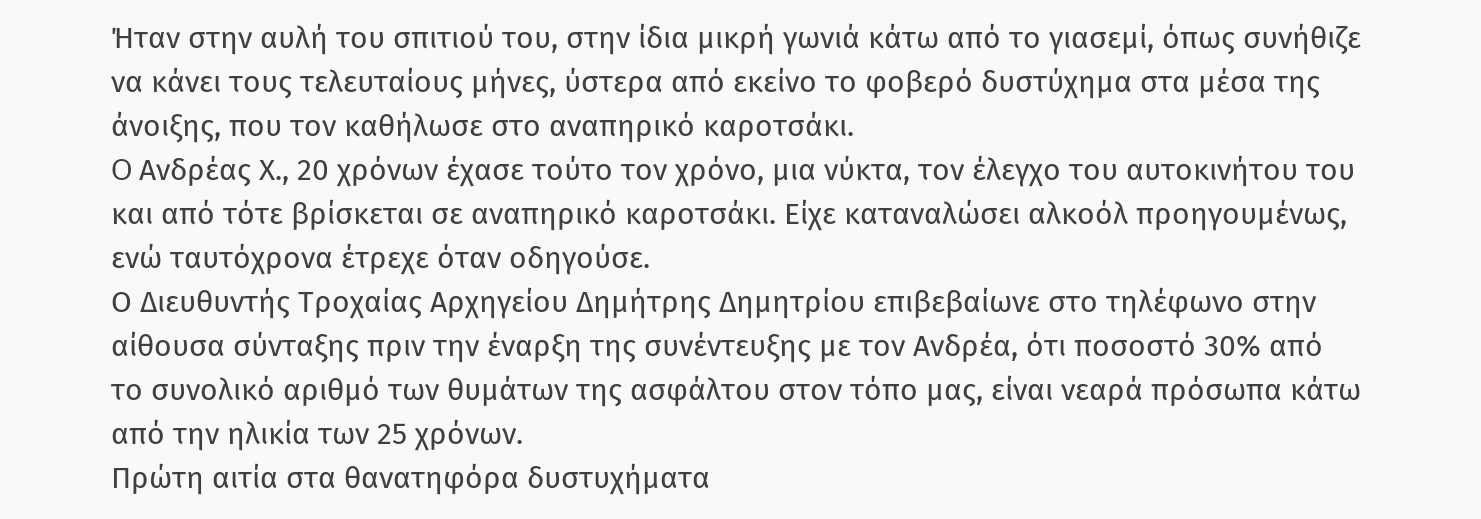Ήταν στην αυλή του σπιτιού του, στην ίδια μικρή γωνιά κάτω από το γιασεμί, όπως συνήθιζε να κάνει τους τελευταίους μήνες, ύστερα από εκείνο το φοβερό δυστύχημα στα μέσα της άνοιξης, που τον καθήλωσε στο αναπηρικό καροτσάκι.
O Ανδρέας Χ., 20 χρόνων έχασε τούτο τον χρόνο, μια νύκτα, τον έλεγχο του αυτοκινήτου του και από τότε βρίσκεται σε αναπηρικό καροτσάκι. Είχε καταναλώσει αλκοόλ προηγουμένως, ενώ ταυτόχρονα έτρεχε όταν οδηγούσε.
Ο Διευθυντής Τροχαίας Αρχηγείου Δημήτρης Δημητρίου επιβεβαίωνε στο τηλέφωνο στην αίθουσα σύνταξης πριν την έναρξη της συνέντευξης με τον Ανδρέα, ότι ποσοστό 30% από το συνολικό αριθμό των θυμάτων της ασφάλτου στον τόπο μας, είναι νεαρά πρόσωπα κάτω από την ηλικία των 25 χρόνων.
Πρώτη αιτία στα θανατηφόρα δυστυχήματα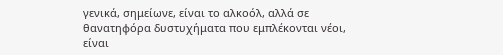γενικά, σημείωνε, είναι το αλκοόλ, αλλά σε θανατηφόρα δυστυχήματα που εμπλέκονται νέοι, είναι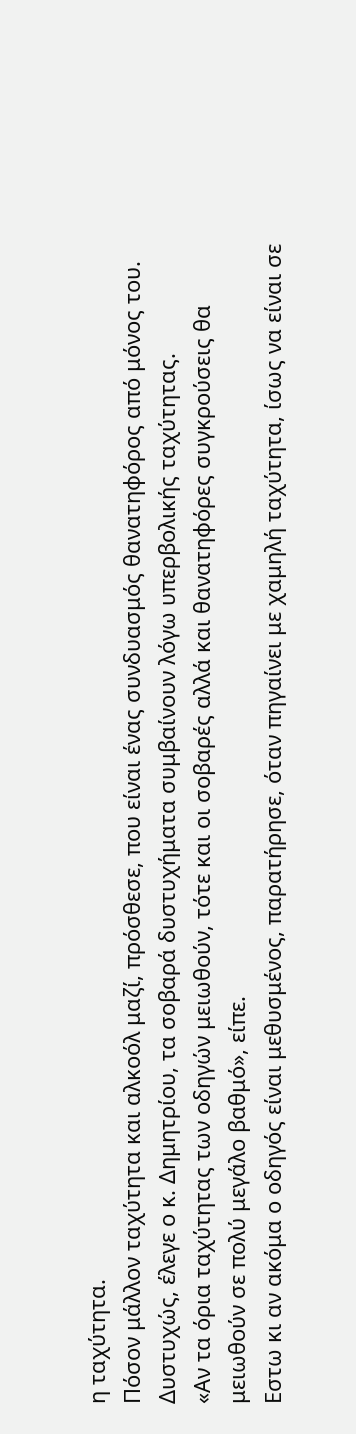η ταχύτητα.
Πόσον μάλλον ταχύτητα και αλκοόλ μαζί, πρόσθεσε, που είναι ένας συνδυασμός θανατηφόρος από μόνος του.
Δυστυχώς, έλεγε ο κ. Δημητρίου, τα σοβαρά δυστυχήματα συμβαίνουν λόγω υπερβολικής ταχύτητας.
«Αν τα όρια ταχύτητας των οδηγών μειωθούν, τότε και οι σοβαρές αλλά και θανατηφόρες συγκρούσεις θα μειωθούν σε πολύ μεγάλο βαθμό», είπε.
Εστω κι αν ακόμα ο οδηγός είναι μεθυσμένος, παρατήρησε, όταν πηγαίνει με χαμηλή ταχύτητα, ίσως να είναι σε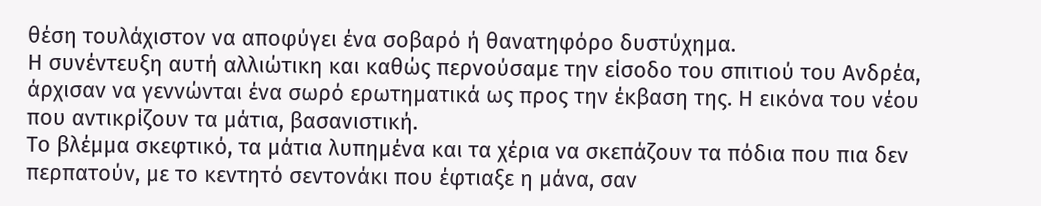θέση τουλάχιστον να αποφύγει ένα σοβαρό ή θανατηφόρο δυστύχημα.
Η συνέντευξη αυτή αλλιώτικη και καθώς περνούσαμε την είσοδο του σπιτιού του Ανδρέα, άρχισαν να γεννώνται ένα σωρό ερωτηματικά ως προς την έκβαση της. Η εικόνα του νέου που αντικρίζουν τα μάτια, βασανιστική.
Το βλέμμα σκεφτικό, τα μάτια λυπημένα και τα χέρια να σκεπάζουν τα πόδια που πια δεν περπατούν, με το κεντητό σεντονάκι που έφτιαξε η μάνα, σαν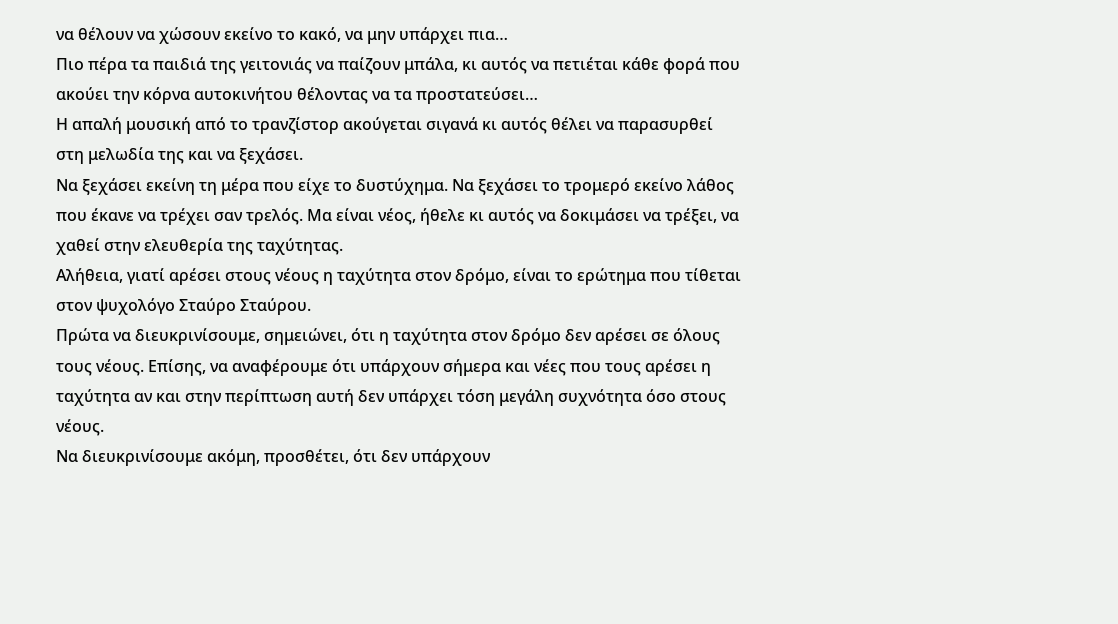να θέλουν να χώσουν εκείνο το κακό, να μην υπάρχει πια…
Πιο πέρα τα παιδιά της γειτονιάς να παίζουν μπάλα, κι αυτός να πετιέται κάθε φορά που ακούει την κόρνα αυτοκινήτου θέλοντας να τα προστατεύσει…
Η απαλή μουσική από το τρανζίστορ ακούγεται σιγανά κι αυτός θέλει να παρασυρθεί στη μελωδία της και να ξεχάσει.
Να ξεχάσει εκείνη τη μέρα που είχε το δυστύχημα. Να ξεχάσει το τρομερό εκείνο λάθος που έκανε να τρέχει σαν τρελός. Μα είναι νέος, ήθελε κι αυτός να δοκιμάσει να τρέξει, να χαθεί στην ελευθερία της ταχύτητας.
Αλήθεια, γιατί αρέσει στους νέους η ταχύτητα στον δρόμο, είναι το ερώτημα που τίθεται στον ψυχολόγο Σταύρο Σταύρου.
Πρώτα να διευκρινίσουμε, σημειώνει, ότι η ταχύτητα στον δρόμο δεν αρέσει σε όλους τους νέους. Επίσης, να αναφέρουμε ότι υπάρχουν σήμερα και νέες που τους αρέσει η ταχύτητα αν και στην περίπτωση αυτή δεν υπάρχει τόση μεγάλη συχνότητα όσο στους νέους.
Να διευκρινίσουμε ακόμη, προσθέτει, ότι δεν υπάρχουν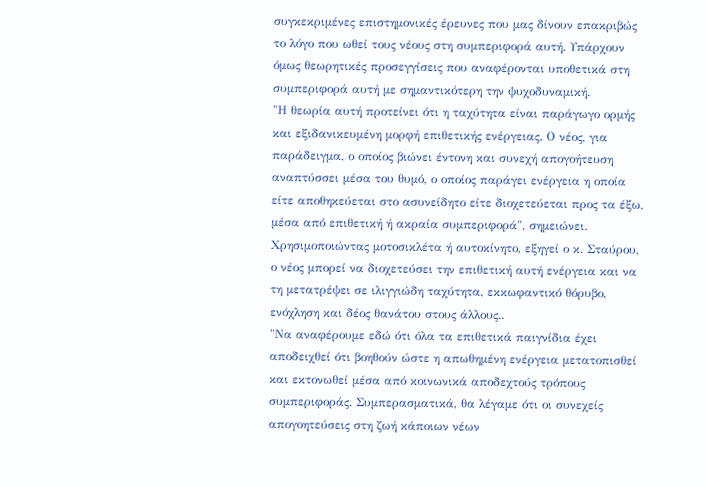συγκεκριμένες επιστημονικές έρευνες που μας δίνουν επακριβώς το λόγο που ωθεί τους νέους στη συμπεριφορά αυτή. Υπάρχουν όμως θεωρητικές προσεγγίσεις που αναφέρονται υποθετικά στη συμπεριφορά αυτή με σημαντικότερη την ψυχοδυναμική.
"Η θεωρία αυτή προτείνει ότι η ταχύτητα είναι παράγωγο ορμής και εξιδανικευμένη μορφή επιθετικής ενέργειας. Ο νέος, για παράδειγμα, ο οποίος βιώνει έντονη και συνεχή απογοήτευση αναπτύσσει μέσα του θυμό, ο οποίος παράγει ενέργεια η οποία είτε αποθηκεύεται στο ασυνείδητο είτε διοχετεύεται προς τα έξω, μέσα από επιθετική ή ακραία συμπεριφορά", σημειώνει.
Χρησιμοποιώντας μοτοσικλέτα ή αυτοκίνητο, εξηγεί ο κ. Σταύρου, ο νέος μπορεί να διοχετεύσει την επιθετική αυτή ενέργεια και να τη μετατρέψει σε ιλιγγιώδη ταχύτητα, εκκωφαντικό θόρυβο, ενόχληση και δέος θανάτου στους άλλους..
"Να αναφέρουμε εδώ ότι όλα τα επιθετικά παιγνίδια έχει αποδειχθεί ότι βοηθούν ώστε η απωθημένη ενέργεια μετατοπισθεί και εκτονωθεί μέσα από κοινωνικά αποδεχτούς τρόπους συμπεριφοράς. Συμπερασματικά, θα λέγαμε ότι οι συνεχείς απογοητεύσεις στη ζωή κάποιων νέων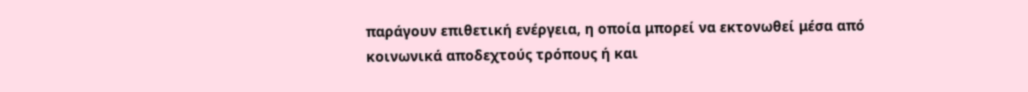παράγουν επιθετική ενέργεια, η οποία μπορεί να εκτονωθεί μέσα από κοινωνικά αποδεχτούς τρόπους ή και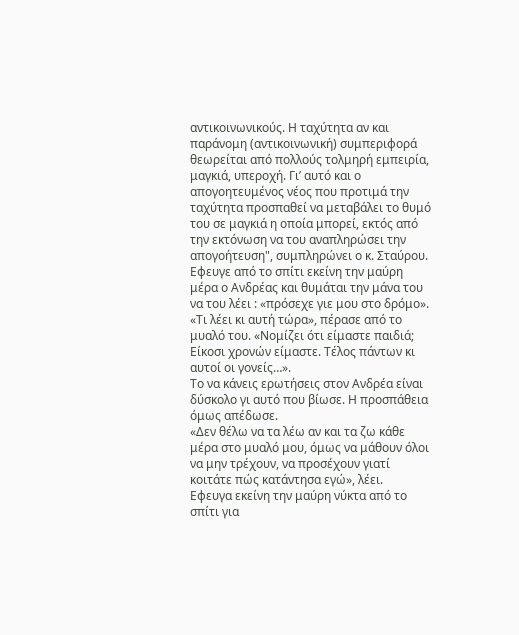αντικοινωνικούς. Η ταχύτητα αν και παράνομη (αντικοινωνική) συμπεριφορά θεωρείται από πολλούς τολμηρή εμπειρία, μαγκιά, υπεροχή. Γι’ αυτό και ο απογοητευμένος νέος που προτιμά την ταχύτητα προσπαθεί να μεταβάλει το θυμό του σε μαγκιά η οποία μπορεί, εκτός από την εκτόνωση να του αναπληρώσει την απογοήτευση", συμπληρώνει ο κ. Σταύρου.
Εφευγε από το σπίτι εκείνη την μαύρη μέρα ο Ανδρέας και θυμάται την μάνα του να του λέει : «πρόσεχε γιε μου στο δρόμο».
«Τι λέει κι αυτή τώρα», πέρασε από το μυαλό του. «Νομίζει ότι είμαστε παιδιά; Είκοσι χρονών είμαστε. Τέλος πάντων κι αυτοί οι γονείς…».
Το να κάνεις ερωτήσεις στον Ανδρέα είναι δύσκολο γι αυτό που βίωσε. Η προσπάθεια όμως απέδωσε.
«Δεν θέλω να τα λέω αν και τα ζω κάθε μέρα στο μυαλό μου, όμως να μάθουν όλοι να μην τρέχουν, να προσέχουν γιατί κοιτάτε πώς κατάντησα εγώ», λέει.
Εφευγα εκείνη την μαύρη νύκτα από το σπίτι για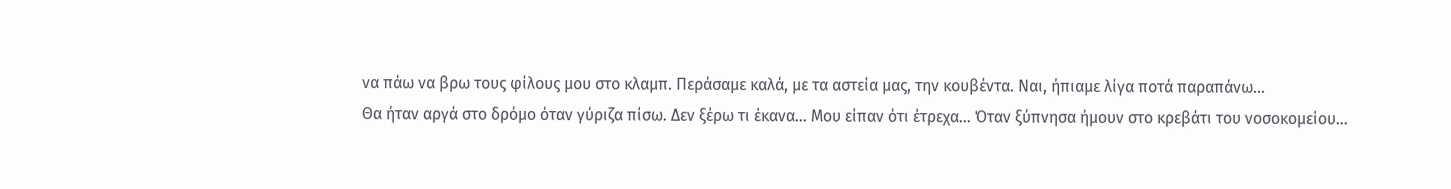να πάω να βρω τους φίλους μου στο κλαμπ. Περάσαμε καλά, με τα αστεία μας, την κουβέντα. Ναι, ήπιαμε λίγα ποτά παραπάνω…
Θα ήταν αργά στο δρόμο όταν γύριζα πίσω. Δεν ξέρω τι έκανα… Μου είπαν ότι έτρεχα… Όταν ξύπνησα ήμουν στο κρεβάτι του νοσοκομείου…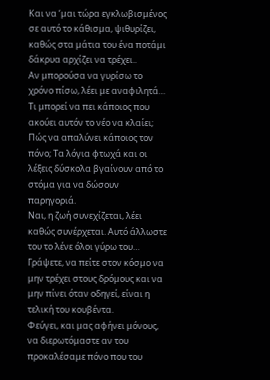Και να ‘μαι τώρα εγκλωβισμένος σε αυτό το κάθισμα, ψιθυρίζει, καθώς στα μάτια του ένα ποτάμι δάκρυα αρχίζει να τρέχει..
Αν μπορούσα να γυρίσω το χρόνο πίσω, λέει με αναφιλητά…
Τι μπορεί να πει κάποιος που ακούει αυτόν το νέο να κλαίει; Πώς να απαλύνει κάποιος τον πόνο; Τα λόγια φτωχά και οι λέξεις δύσκολα βγαίνουν από το στόμα για να δώσουν παρηγοριά.
Ναι, η ζωή συνεχίζεται, λέει καθώς συνέρχεται. Αυτό άλλωστε του το λένε όλοι γύρω του…
Γράψετε, να πείτε στον κόσμο να μην τρέχει στους δρόμους και να μην πίνει όταν οδηγεί, είναι η τελική του κουβέντα.
Φεύγει, και μας αφήνει μόνους, να διερωτόμαστε αν του προκαλέσαμε πόνο που του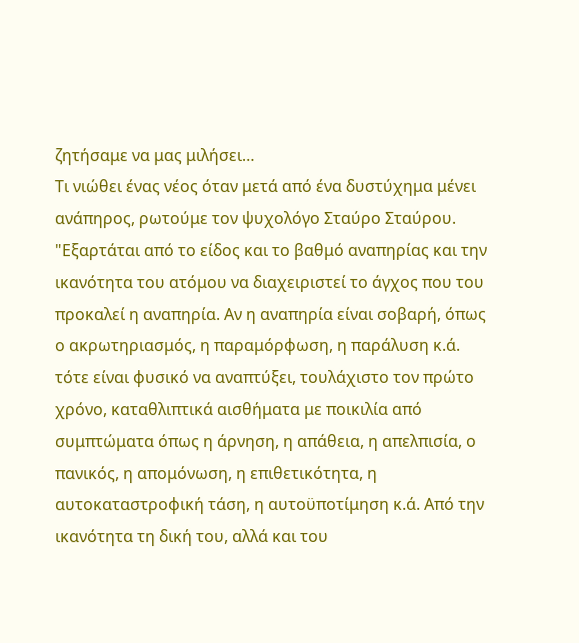ζητήσαμε να μας μιλήσει…
Τι νιώθει ένας νέος όταν μετά από ένα δυστύχημα μένει ανάπηρος, ρωτούμε τον ψυχολόγο Σταύρο Σταύρου.
"Εξαρτάται από το είδος και το βαθμό αναπηρίας και την ικανότητα του ατόμου να διαχειριστεί το άγχος που του προκαλεί η αναπηρία. Αν η αναπηρία είναι σοβαρή, όπως ο ακρωτηριασμός, η παραμόρφωση, η παράλυση κ.ά. τότε είναι φυσικό να αναπτύξει, τουλάχιστο τον πρώτο χρόνο, καταθλιπτικά αισθήματα με ποικιλία από συμπτώματα όπως η άρνηση, η απάθεια, η απελπισία, ο πανικός, η απομόνωση, η επιθετικότητα, η αυτοκαταστροφική τάση, η αυτοϋποτίμηση κ.ά. Από την ικανότητα τη δική του, αλλά και του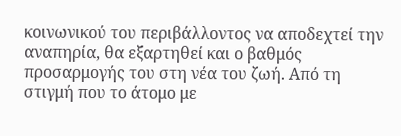κοινωνικού του περιβάλλοντος να αποδεχτεί την αναπηρία, θα εξαρτηθεί και ο βαθμός προσαρμογής του στη νέα του ζωή. Από τη στιγμή που το άτομο με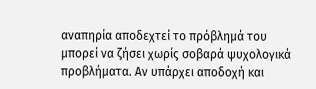αναπηρία αποδεχτεί το πρόβλημά του μπορεί να ζήσει χωρίς σοβαρά ψυχολογικά προβλήματα. Αν υπάρχει αποδοχή και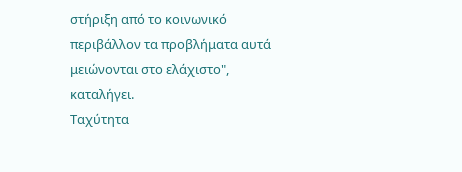στήριξη από το κοινωνικό περιβάλλον τα προβλήματα αυτά μειώνονται στο ελάχιστο", καταλήγει.
Ταχύτητα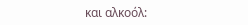και αλκοόλ: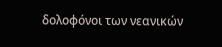δολοφόνοι των νεανικών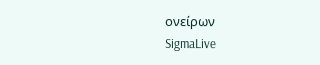ονείρων
SigmaLive